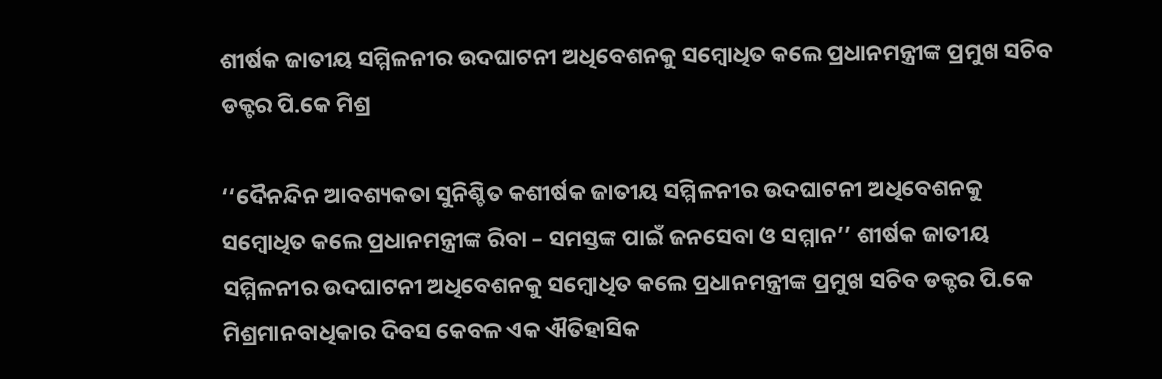ଶୀର୍ଷକ ଜାତୀୟ ସମ୍ମିଳନୀର ଉଦଘାଟନୀ ଅଧିବେଶନକୁ ସମ୍ବୋଧିତ କଲେ ପ୍ରଧାନମନ୍ତ୍ରୀଙ୍କ ପ୍ରମୁଖ ସଚିବ ଡକ୍ଟର ପି.କେ ମିଶ୍ର

‘‘ଦୈନନ୍ଦିନ ଆବଶ୍ୟକତା ସୁନିଶ୍ଚିତ କଶୀର୍ଷକ ଜାତୀୟ ସମ୍ମିଳନୀର ଉଦଘାଟନୀ ଅଧିବେଶନକୁ ସମ୍ବୋଧିତ କଲେ ପ୍ରଧାନମନ୍ତ୍ରୀଙ୍କ ରିବା – ସମସ୍ତଙ୍କ ପାଇଁ ଜନସେବା ଓ ସମ୍ମାନ’’ ଶୀର୍ଷକ ଜାତୀୟ ସମ୍ମିଳନୀର ଉଦଘାଟନୀ ଅଧିବେଶନକୁ ସମ୍ବୋଧିତ କଲେ ପ୍ରଧାନମନ୍ତ୍ରୀଙ୍କ ପ୍ରମୁଖ ସଚିବ ଡକ୍ଟର ପି.କେ ମିଶ୍ରମାନବାଧିକାର ଦିବସ କେବଳ ଏକ ଐତିହାସିକ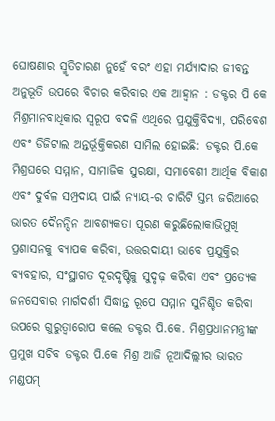ଘୋଷଣାର ସ୍ମୃତିଚାରଣ ନୁହେଁ ବରଂ ଏହା ମର୍ଯ୍ୟାଦାର ଜୀବନ୍ତ ଅନୁଭୂତି ଉପରେ ବିଚାର କରିବାର ଏକ ଆହ୍ୱାନ : ଡକ୍ଟର ପି କେ ମିଶ୍ରମାନବାଧିକାର ସ୍ୱରୂପ ବଦଳି ଏଥିରେ ପ୍ରଯୁକ୍ତିବିଦ୍ୟା, ପରିବେଶ ଏବଂ ଡିଜିଟାଲ ଅନ୍ତର୍ଭୂକ୍ତିକରଣ ସାମିଲ ହୋଇଛି: ଡକ୍ଟର ପି.କେ ମିଶ୍ରଘରେ ସମ୍ମାନ, ସାମାଜିକ ସୁରକ୍ଷା, ସମାବେଶୀ ଆର୍ଥିକ ବିକାଶ ଏବଂ ଦୁର୍ବଳ ସମ୍ପ୍ରଦାୟ ପାଇଁ ନ୍ୟାୟ-ର ଚାରିଟି ସ୍ତମ୍ଭ ଜରିଆରେ ଭାରତ ଦୈନନ୍ଦିନ ଆବଶ୍ୟକତା ପୂରଣ କରୁଛିଲୋକାଭିମୁଖି ପ୍ରଶାସନକୁ ବ୍ୟାପକ କରିବା, ଉତ୍ତରଦାୟୀ ଭାବେ ପ୍ରଯୁକ୍ତିର ବ୍ୟବହାର, ସଂସ୍ଥାଗତ ଦୂରଦୃଷ୍ଟିକୁ ସୁଦୃଢ଼ କରିବା ଏବଂ ପ୍ରତ୍ୟେକ ଜନସେବାର ମାର୍ଗଦର୍ଶୀ ସିଦ୍ଧାନ୍ତ ରୂପେ ସମ୍ମାନ ସୁନିଶ୍ଚିତ କରିବା ଉପରେ ଗୁରୁତ୍ୱାରୋପ କଲେ ଡକ୍ଟର ପି.କେ. ମିଶ୍ରପ୍ରଧାନମନ୍ତ୍ରୀଙ୍କ ପ୍ରମୁଖ ସଚିବ ଡକ୍ଟର ପି.କେ ମିଶ୍ର ଆଜି ନୂଆଦିଲ୍ଲୀର ଭାରତ ମଣ୍ଡପମ୍‌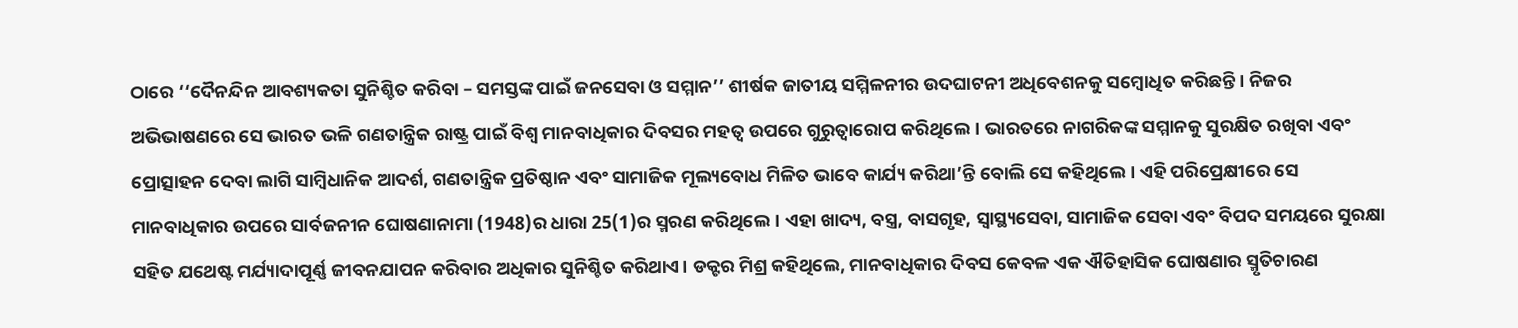ଠାରେ ‘‘ଦୈନନ୍ଦିନ ଆବଶ୍ୟକତା ସୁନିଶ୍ଚିତ କରିବା – ସମସ୍ତଙ୍କ ପାଇଁ ଜନସେବା ଓ ସମ୍ମାନ’’ ଶୀର୍ଷକ ଜାତୀୟ ସମ୍ମିଳନୀର ଉଦଘାଟନୀ ଅଧିବେଶନକୁ ସମ୍ବୋଧିତ କରିଛନ୍ତି। ନିଜର ଅଭିଭାଷଣରେ ସେ ଭାରତ ଭଳି ଗଣତାନ୍ତ୍ରିକ ରାଷ୍ଟ୍ର ପାଇଁ ବିଶ୍ୱ ମାନବାଧିକାର ଦିବସର ମହତ୍ୱ ଉପରେ ଗୁରୁତ୍ୱାରୋପ କରିଥିଲେ। ଭାରତରେ ନାଗରିକଙ୍କ ସମ୍ମାନକୁ ସୁରକ୍ଷିତ ରଖିବା ଏବଂ ପ୍ରୋତ୍ସାହନ ଦେବା ଲାଗି ସାମ୍ବିଧାନିକ ଆଦର୍ଶ, ଗଣତାନ୍ତ୍ରିକ ପ୍ରତିଷ୍ଠାନ ଏବଂ ସାମାଜିକ ମୂଲ୍ୟବୋଧ ମିଳିତ ଭାବେ କାର୍ଯ୍ୟ କରିଥା’ନ୍ତି ବୋଲି ସେ କହିଥିଲେ। ଏହି ପରିପ୍ରେକ୍ଷୀରେ ସେ ମାନବାଧିକାର ଉପରେ ସାର୍ବଜନୀନ ଘୋଷଣାନାମା (1948)ର ଧାରା 25(1)ର ସ୍ମରଣ କରିଥିଲେ। ଏହା ଖାଦ୍ୟ, ବସ୍ତ୍ର, ବାସଗୃହ, ସ୍ୱାସ୍ଥ୍ୟସେବା, ସାମାଜିକ ସେବା ଏବଂ ବିପଦ ସମୟରେ ସୁରକ୍ଷା ସହିତ ଯଥେଷ୍ଟ ମର୍ଯ୍ୟାଦାପୂର୍ଣ୍ଣ ଜୀବନଯାପନ କରିବାର ଅଧିକାର ସୁନିଶ୍ଚିତ କରିଥାଏ। ଡକ୍ଟର ମିଶ୍ର କହିଥିଲେ, ମାନବାଧିକାର ଦିବସ କେବଳ ଏକ ଐତିହାସିକ ଘୋଷଣାର ସ୍ମୃତିଚାରଣ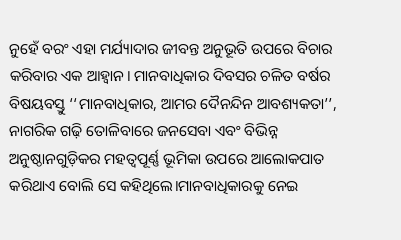ନୁହେଁ ବରଂ ଏହା ମର୍ଯ୍ୟାଦାର ଜୀବନ୍ତ ଅନୁଭୂତି ଉପରେ ବିଚାର କରିବାର ଏକ ଆହ୍ୱାନ। ମାନବାଧିକାର ଦିବସର ଚଳିତ ବର୍ଷର ବିଷୟବସ୍ତୁ ‘‘ମାନବାଧିକାର, ଆମର ଦୈନନ୍ଦିନ ଆବଶ୍ୟକତା’’, ନାଗରିକ ଗଢ଼ି ତୋଳିବାରେ ଜନସେବା ଏବଂ ବିଭିନ୍ନ ଅନୁଷ୍ଠାନଗୁଡ଼ିକର ମହତ୍ୱପୂର୍ଣ୍ଣ ଭୂମିକା ଉପରେ ଆଲୋକପାତ କରିଥାଏ ବୋଲି ସେ କହିଥିଲେ।ମାନବାଧିକାରକୁ ନେଇ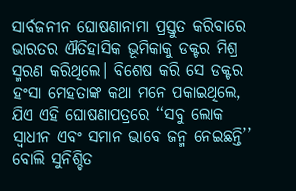ସାର୍ବଜନୀନ ଘୋଷଣାନାମା ପ୍ରସ୍ତୁତ କରିବାରେ ଭାରତର ଐତିହାସିକ ଭୂମିକାକୁ ଡକ୍ଟର ମିଶ୍ର ସ୍ମରଣ କରିଥିଲେ। ବିଶେଷ କରି ସେ ଡକ୍ଟର ହଂସା ମେହତାଙ୍କ କଥା ମନେ ପକାଇଥିଲେ, ଯିଏ ଏହି ଘୋଷଣାପତ୍ରରେ ‘‘ସବୁ ଲୋକ ସ୍ୱାଧୀନ ଏବଂ ସମାନ ଭାବେ ଜନ୍ମ ନେଇଛନ୍ତି’’ ବୋଲି ସୁନିଶ୍ଚିତ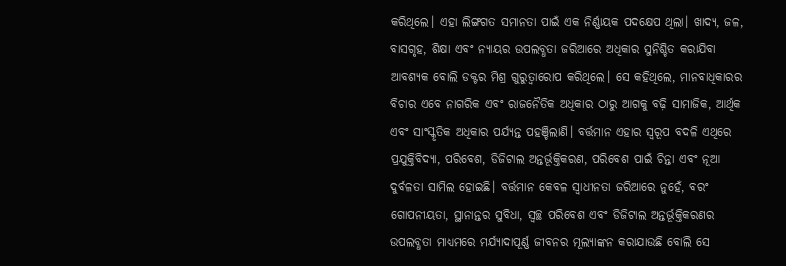କରିଥିଲେ। ଏହା ଲିଙ୍ଗଗତ ସମାନତା ପାଇଁ ଏକ ନିର୍ଣ୍ଣାୟକ ପଦକ୍ଷେପ ଥିଲା। ଖାଦ୍ୟ, ଜଳ, ବାସଗୃହ, ଶିକ୍ଷା ଏବଂ ନ୍ୟାୟର ଉପଲବ୍ଧତା ଜରିଆରେ ଅଧିକାର ସୁନିଶ୍ଚିତ କରାଯିବା ଆବଶ୍ୟକ ବୋଲି ଡକ୍ଟର ମିଶ୍ର ଗୁରୁତ୍ୱାରୋପ କରିଥିଲେ। ସେ କହିଥିଲେ, ମାନବାଧିକାରର ବିଚାର ଏବେ ନାଗରିକ ଏବଂ ରାଜନୈତିକ ଅଧିକାର ଠାରୁ ଆଗକୁ ବଢ଼ି ସାମାଜିକ, ଆର୍ଥିକ ଏବଂ ସାଂସ୍କୃତିକ ଅଧିକାର ପର୍ଯ୍ୟନ୍ତ ପହଞ୍ଚିଲାଣି। ବର୍ତ୍ତମାନ ଏହାର ସ୍ୱରୂପ ବଦଳି ଏଥିରେ ପ୍ରଯୁକ୍ତିବିଦ୍ୟା, ପରିବେଶ, ଡିଜିଟାଲ ଅନ୍ତର୍ଭୂକ୍ତିକରଣ, ପରିବେଶ ପାଇଁ ଚିନ୍ତା ଏବଂ ନୂଆ ଦୁର୍ବଳତା ସାମିଲ ହୋଇଛି। ବର୍ତ୍ତମାନ କେବଳ ସ୍ୱାଧୀନତା ଜରିଆରେ ନୁହେଁ, ବରଂ ଗୋପନୀୟତା, ସ୍ଥାନାନ୍ତର ସୁବିଧା, ସ୍ୱଚ୍ଛ ପରିବେଶ ଏବଂ ଡିଜିଟାଲ ଅନ୍ତର୍ଭୂକ୍ତିକରଣର ଉପଲବ୍ଧତା ମାଧ୍ୟମରେ ମର୍ଯ୍ୟାଦାପୂର୍ଣ୍ଣ ଜୀବନର ମୂଲ୍ୟାଙ୍କନ କରାଯାଉଛି ବୋଲି ସେ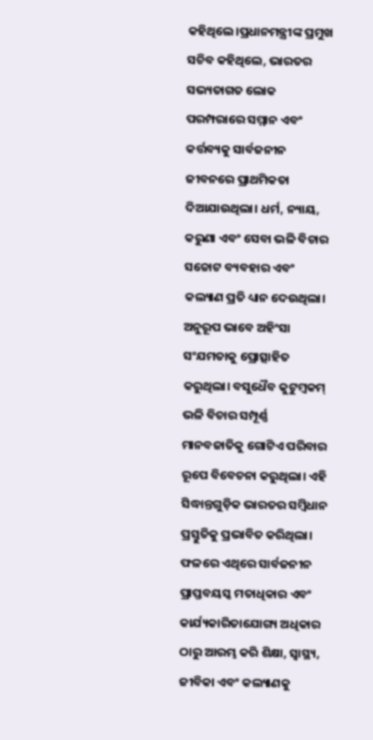କହିଥିଲେ।ପ୍ରଧାନମନ୍ତ୍ରୀଙ୍କ ପ୍ରମୁଖ ସଚିବ କହିଥିଲେ, ଭାରତର ସଭ୍ୟତାଗତ ଲୋକ ପରମ୍ପରାରେ ସମ୍ମାନ ଏବଂ କର୍ତ୍ତବ୍ୟକୁ ସାର୍ବଜନୀନ ଜୀବନରେ ପ୍ରାଥମିକତା ଦିଆଯାଉଥିଲା। ଧର୍ମ, ନ୍ୟାୟ, କରୁଣା ଏବଂ ସେବା ଭଳି ବିଚାର ସଚ୍ଚୋଟ ବ୍ୟବହାର ଏବଂ କଲ୍ୟାଣ ପ୍ରତି ଧ୍ୟାନ ଦେଉଥିଲା। ଅନୁରୂପ ଭାବେ ଅହିଂସା ସଂଯମତାକୁ ପ୍ରୋତ୍ସାହିତ କରୁଥିଲା। ବସୁଧୈବ କୁଟୁମ୍ବକମ୍‌ ଭଳି ବିଚାର ସମ୍ପୂର୍ଣ୍ଣ ମାନବଜାତିକୁ ଗୋଟିଏ ପରିବାର ରୂପେ ବିବେଚନା କରୁଥିଲା। ଏହି ସିଦ୍ଧାନ୍ତଗୁଡ଼ିକ ଭାରତର ସମ୍ବିଧାନ ପ୍ରସ୍ତୁତିକୁ ପ୍ରଭାବିତ କରିଥିଲା। ଫଳରେ ଏଥିରେ ସାର୍ବଜନୀନ ପ୍ରାପ୍ତବୟସ୍କ ମତାଧିକାର ଏବଂ କାର୍ଯ୍ୟକାରିତାଯୋଗ୍ୟ ଅଧିକାର ଠାରୁ ଆରମ୍ଭ କରି ଶିକ୍ଷା, ସ୍ୱାସ୍ଥ୍ୟ, ଜୀବିକା ଏବଂ କଲ୍ୟାଣକୁ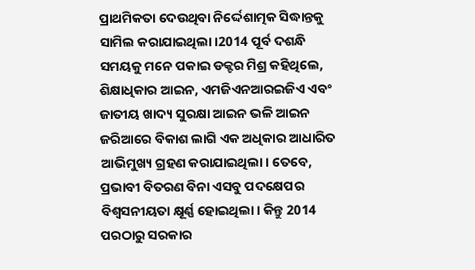ପ୍ରାଥମିକତା ଦେଉଥିବା ନିର୍ଦ୍ଦେଶାତ୍ମକ ସିଦ୍ଧାନ୍ତକୁ ସାମିଲ କରାଯାଇଥିଲା।2014 ପୂର୍ବ ଦଶନ୍ଧି ସମୟକୁ ମନେ ପକାଇ ଡକ୍ଟର ମିଶ୍ର କହିଥିଲେ, ଶିକ୍ଷାଧିକାର ଆଇନ, ଏମଜିଏନଆରଇଜିଏ ଏବଂ ଜାତୀୟ ଖାଦ୍ୟ ସୁରକ୍ଷା ଆଇନ ଭଳି ଆଇନ ଜରିଆରେ ବିକାଶ ଲାଗି ଏକ ଅଧିକାର ଆଧାରିତ ଆଭିମୁଖ୍ୟ ଗ୍ରହଣ କରାଯାଇଥିଲା। ତେବେ, ପ୍ରଭାବୀ ବିତରଣ ବିନା ଏସବୁ ପଦକ୍ଷେପର ବିଶ୍ୱସନୀୟତା କ୍ଷୂର୍ଣ୍ଣ ହୋଇଥିଲା। କିନ୍ତୁ 2014 ପରଠାରୁ ସରକାର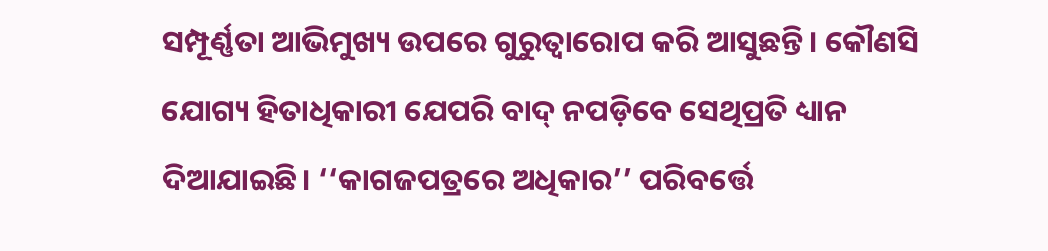ସମ୍ପୂର୍ଣ୍ଣତା ଆଭିମୁଖ୍ୟ ଉପରେ ଗୁରୁତ୍ୱାରୋପ କରି ଆସୁଛନ୍ତି। କୌଣସି ଯୋଗ୍ୟ ହିତାଧିକାରୀ ଯେପରି ବାଦ୍‌ ନପଡ଼ିବେ ସେଥିପ୍ରତି ଧ୍ୟାନ ଦିଆଯାଇଛି। ‘‘କାଗଜପତ୍ରରେ ଅଧିକାର’’ ପରିବର୍ତ୍ତେ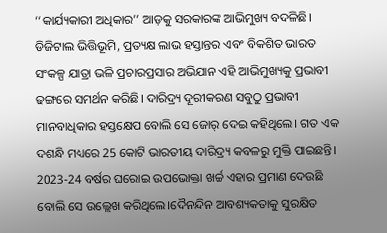‘‘କାର୍ଯ୍ୟକାରୀ ଅଧିକାର’’ ଆଡ଼କୁ ସରକାରଙ୍କ ଆଭିମୁଖ୍ୟ ବଦଳିଛି। ଡିଜିଟାଲ ଭିତ୍ତିଭୂମି, ପ୍ରତ୍ୟକ୍ଷ ଲାଭ ହସ୍ତାନ୍ତର ଏବଂ ବିକଶିତ ଭାରତ ସଂକଳ୍ପ ଯାତ୍ରା ଭଳି ପ୍ରଚାରପ୍ରସାର ଅଭିଯାନ ଏହି ଆଭିମୁଖ୍ୟକୁ ପ୍ରଭାବୀ ଢଙ୍ଗରେ ସମର୍ଥନ କରିଛି। ଦାରିଦ୍ର୍ୟ ଦୂରୀକରଣ ସବୁଠୁ ପ୍ରଭାବୀ ମାନବାଧିକାର ହସ୍ତକ୍ଷେପ ବୋଲି ସେ ଜୋର୍‌ ଦେଇ କହିଥିଲେ। ଗତ ଏକ ଦଶନ୍ଧି ମଧ୍ୟରେ 25 କୋଟି ଭାରତୀୟ ଦାରିଦ୍ର୍ୟ କବଳରୁ ମୁକ୍ତି ପାଇଛନ୍ତି। 2023-24 ବର୍ଷର ଘରୋଇ ଉପଭୋକ୍ତା ଖର୍ଚ୍ଚ ଏହାର ପ୍ରମାଣ ଦେଉଛି ବୋଲି ସେ ଉଲ୍ଲେଖ କରିଥିଲେ।ଦୈନନ୍ଦିନ ଆବଶ୍ୟକତାକୁ ସୁରକ୍ଷିତ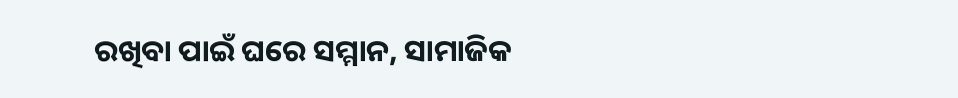ରଖିବା ପାଇଁ ଘରେ ସମ୍ମାନ, ସାମାଜିକ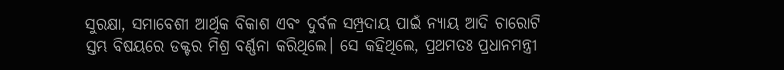ସୁରକ୍ଷା, ସମାବେଶୀ ଆର୍ଥିକ ବିକାଶ ଏବଂ ଦୁର୍ବଳ ସମ୍ପ୍ରଦାୟ ପାଇଁ ନ୍ୟାୟ ଆଦି ଚାରୋଟି ସ୍ତମ୍ଭ ବିଷୟରେ ଡକ୍ଟର ମିଶ୍ର ବର୍ଣ୍ଣନା କରିଥିଲେ। ସେ କହିଥିଲେ, ପ୍ରଥମତଃ ପ୍ରଧାନମନ୍ତ୍ରୀ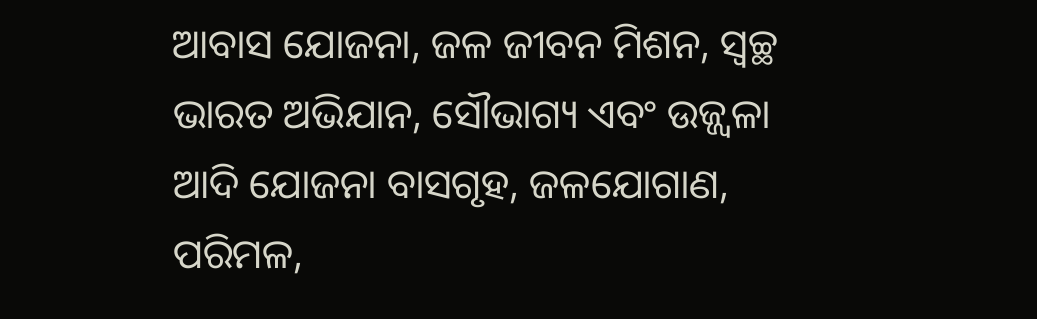ଆବାସ ଯୋଜନା, ଜଳ ଜୀବନ ମିଶନ, ସ୍ୱଚ୍ଛ ଭାରତ ଅଭିଯାନ, ସୌଭାଗ୍ୟ ଏବଂ ଉଜ୍ଜ୍ୱଳା ଆଦି ଯୋଜନା ବାସଗୃହ, ଜଳଯୋଗାଣ, ପରିମଳ,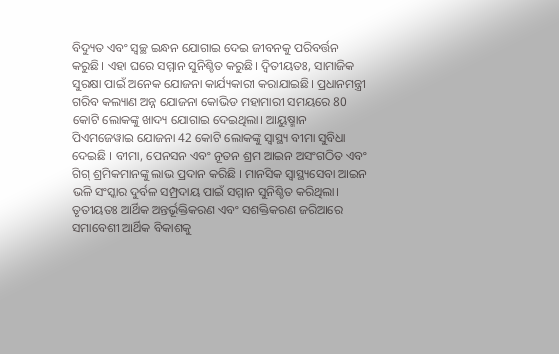ବିଦ୍ୟୁତ ଏବଂ ସ୍ୱଚ୍ଛ ଇନ୍ଧନ ଯୋଗାଇ ଦେଇ ଜୀବନକୁ ପରିବର୍ତ୍ତନ କରୁଛି। ଏହା ଘରେ ସମ୍ମାନ ସୁନିଶ୍ଚିତ କରୁଛି। ଦ୍ୱିତୀୟତଃ, ସାମାଜିକ ସୁରକ୍ଷା ପାଇଁ ଅନେକ ଯୋଜନା କାର୍ଯ୍ୟକାରୀ କରାଯାଇଛି। ପ୍ରଧାନମନ୍ତ୍ରୀ ଗରିବ କଲ୍ୟାଣ ଅନ୍ନ ଯୋଜନା କୋଭିଡ ମହାମାରୀ ସମୟରେ 80 କୋଟି ଲୋକଙ୍କୁ ଖାଦ୍ୟ ଯୋଗାଇ ଦେଇଥିଲା। ଆୟୁଷ୍ମାନ ପିଏମଜେୱାଇ ଯୋଜନା 42 କୋଟି ଲୋକଙ୍କୁ ସ୍ୱାସ୍ଥ୍ୟ ବୀମା ସୁବିଧା ଦେଇଛି । ବୀମା, ପେନସନ ଏବଂ ନୂତନ ଶ୍ରମ ଆଇନ ଅସଂଗଠିତ ଏବଂ ଗିଗ୍ ଶ୍ରମିକମାନଙ୍କୁ ଲାଭ ପ୍ରଦାନ କରିଛି । ମାନସିକ ସ୍ୱାସ୍ଥ୍ୟସେବା ଆଇନ ଭଳି ସଂସ୍କାର ଦୁର୍ବଳ ସମ୍ପ୍ରଦାୟ ପାଇଁ ସମ୍ମାନ ସୁନିଶ୍ଚିତ କରିଥିଲା। ତୃତୀୟତଃ ଆର୍ଥିକ ଅନ୍ତର୍ଭୂକ୍ତିକରଣ ଏବଂ ସଶକ୍ତିକରଣ ଜରିଆରେ ସମାବେଶୀ ଆର୍ଥିକ ବିକାଶକୁ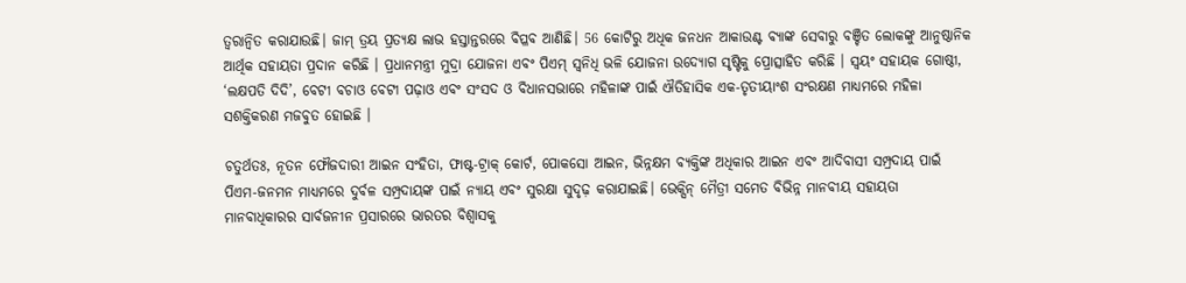ତ୍ୱରାନ୍ୱିତ କରାଯାଉଛି। ଜାମ୍‌ ତ୍ରୟ ପ୍ରତ୍ୟକ୍ଷ ଲାଭ ହସ୍ତାନ୍ତରରେ ବିପ୍ଳବ ଆଣିଛି। 56 କୋଟିରୁ ଅଧିକ ଜନଧନ ଆକାଉଣ୍ଟ ବ୍ୟାଙ୍କ ସେବାରୁ ବଞ୍ଚିତ ଲୋକଙ୍କୁ ଆନୁଷ୍ଠାନିକ ଆର୍ଥିକ ସହାୟତା ପ୍ରଦାନ କରିଛି । ପ୍ରଧାନମନ୍ତ୍ରୀ ମୁଦ୍ରା ଯୋଜନା ଏବଂ ପିଏମ୍‌ ସ୍ୱନିଧି ଭଳି ଯୋଜନା ଉଦ୍ୟୋଗ ସୃଷ୍ଟିକୁ ପ୍ରୋତ୍ସାହିତ କରିଛି । ସ୍ୱୟଂ ସହାୟକ ଗୋଷ୍ଠୀ, ‘ଲକ୍ଷପତି ଦିଦି’, ବେଟୀ ବଚାଓ ବେଟୀ ପଢ଼ାଓ ଏବଂ ସଂସଦ ଓ ବିଧାନସଭାରେ ମହିଳାଙ୍କ ପାଇଁ ଐତିହାସିକ ଏକ-ତୃତୀୟାଂଶ ସଂରକ୍ଷଣ ମାଧ୍ୟମରେ ମହିଳା ସଶକ୍ତିକରଣ ମଜବୁତ ହୋଇଛି ।

ଚତୁର୍ଥତଃ, ନୂତନ ଫୌଜଦାରୀ ଆଇନ ସଂହିତା, ଫାଷ୍ଟ-ଟ୍ରାକ୍ କୋର୍ଟ, ପୋକସୋ ଆଇନ, ଭିନ୍ନକ୍ଷମ ବ୍ୟକ୍ତିଙ୍କ ଅଧିକାର ଆଇନ ଏବଂ ଆଦିବାସୀ ସମ୍ପ୍ରଦାୟ ପାଇଁ ପିଏମ-ଜନମନ ମାଧ୍ୟମରେ ଦୁର୍ବଳ ସମ୍ପ୍ରଦାୟଙ୍କ ପାଇଁ ନ୍ୟାୟ ଏବଂ ସୁରକ୍ଷା ସୁଦୃଢ଼ କରାଯାଇଛି। ଭେକ୍ସିନ୍‌ ମୈତ୍ରୀ ସମେତ ବିଭିନ୍ନ ମାନବୀୟ ସହାୟତା ମାନବାଧିକାରର ସାର୍ବଜନୀନ ପ୍ରସାରରେ ଭାରତର ବିଶ୍ୱାସକୁ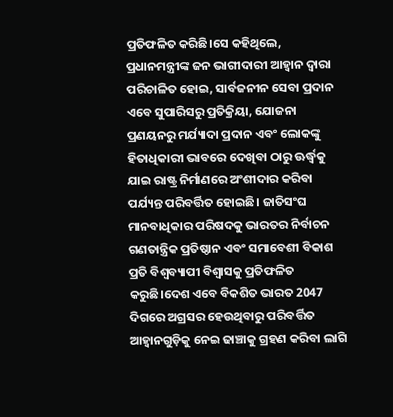ପ୍ରତିଫଳିତ କରିଛି।ସେ କହିଥିଲେ, ପ୍ରଧାନମନ୍ତ୍ରୀଙ୍କ ଜନ ଭାଗୀଦାରୀ ଆହ୍ୱାନ ଦ୍ୱାରା ପରିଚାଳିତ ହୋଇ, ସାର୍ବଜନୀନ ସେବା ପ୍ରଦାନ ଏବେ ସୁପାରିସରୁ ପ୍ରତିକ୍ରିୟା, ଯୋଜନା ପ୍ରଣୟନରୁ ମର୍ଯ୍ୟାଦା ପ୍ରଦାନ ଏବଂ ଲୋକଙ୍କୁ ହିତାଧିକାରୀ ଭାବରେ ଦେଖିବା ଠାରୁ ଊର୍ଦ୍ଧ୍ୱକୁ ଯାଇ ରାଷ୍ଟ୍ର ନିର୍ମାଣରେ ଅଂଶୀଦାର କରିବା ପର୍ଯ୍ୟନ୍ତ ପରିବର୍ତ୍ତିତ ହୋଇଛି। ଜାତିସଂଘ ମାନବାଧିକାର ପରିଷଦକୁ ଭାରତର ନିର୍ବାଚନ ଗଣତାନ୍ତ୍ରିକ ପ୍ରତିଷ୍ଠାନ ଏବଂ ସମାବେଶୀ ବିକାଶ ପ୍ରତି ବିଶ୍ୱବ୍ୟାପୀ ବିଶ୍ୱାସକୁ ପ୍ରତିଫଳିତ କରୁଛି।ଦେଶ ଏବେ ବିକଶିତ ଭାରତ 2047 ଦିଗରେ ଅଗ୍ରସର ହେଉଥିବାରୁ ପରିବର୍ତ୍ତିତ ଆହ୍ୱାନଗୁଡ଼ିକୁ ନେଇ ଢାଞ୍ଚାକୁ ଗ୍ରହଣ କରିବା ଲାଗି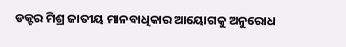ଡକ୍ଟର ମିଶ୍ର ଜାତୀୟ ମାନବାଧିକାର ଆୟୋଗକୁ ଅନୁରୋଧ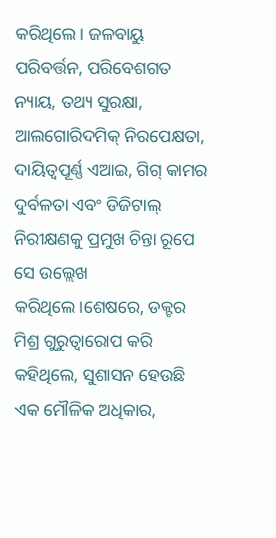କରିଥିଲେ। ଜଳବାୟୁ ପରିବର୍ତ୍ତନ, ପରିବେଶଗତ ନ୍ୟାୟ, ତଥ୍ୟ ସୁରକ୍ଷା, ଆଲଗୋରିଦମିକ୍ ନିରପେକ୍ଷତା, ଦାୟିତ୍ୱପୂର୍ଣ୍ଣ ଏଆଇ, ଗିଗ୍ କାମର ଦୁର୍ବଳତା ଏବଂ ଡିଜିଟାଲ୍ ନିରୀକ୍ଷଣକୁ ପ୍ରମୁଖ ଚିନ୍ତା ରୂପେ ସେ ଉଲ୍ଲେଖ କରିଥିଲେ।ଶେଷରେ, ଡକ୍ଟର ମିଶ୍ର ଗୁରୁତ୍ୱାରୋପ କରି କହିଥିଲେ, ସୁଶାସନ ହେଉଛି ଏକ ମୌଳିକ ଅଧିକାର,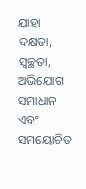ଯାହା ଦକ୍ଷତା, ସ୍ୱଚ୍ଛତା, ଅଭିଯୋଗ ସମାଧାନ ଏବଂ ସମୟୋଚିତ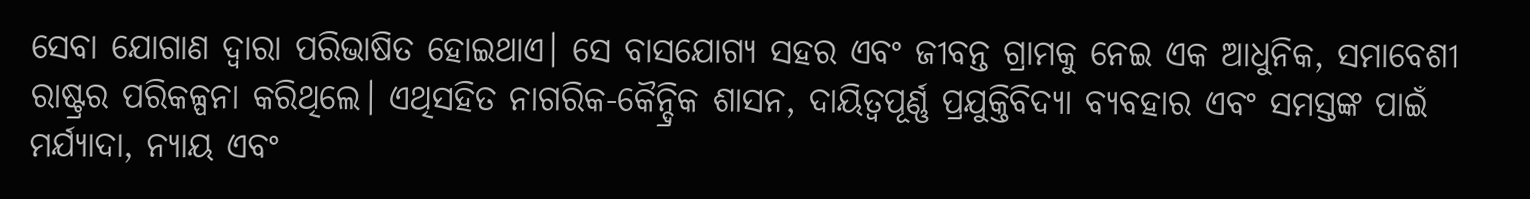ସେବା ଯୋଗାଣ ଦ୍ୱାରା ପରିଭାଷିତ ହୋଇଥାଏ। ସେ ବାସଯୋଗ୍ୟ ସହର ଏବଂ ଜୀବନ୍ତ ଗ୍ରାମକୁ ନେଇ ଏକ ଆଧୁନିକ, ସମାବେଶୀ ରାଷ୍ଟ୍ରର ପରିକଳ୍ପନା କରିଥିଲେ। ଏଥିସହିତ ନାଗରିକ-କୈନ୍ଦ୍ରିକ ଶାସନ, ଦାୟିତ୍ୱପୂର୍ଣ୍ଣ ପ୍ରଯୁକ୍ତିବିଦ୍ୟା ବ୍ୟବହାର ଏବଂ ସମସ୍ତଙ୍କ ପାଇଁ ମର୍ଯ୍ୟାଦା, ନ୍ୟାୟ ଏବଂ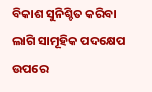ବିକାଶ ସୁନିଶ୍ଚିତ କରିବା ଲାଗି ସାମୂହିକ ପଦକ୍ଷେପ ଉପରେ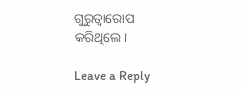ଗୁରୁତ୍ୱାରୋପ କରିଥିଲେ।

Leave a Reply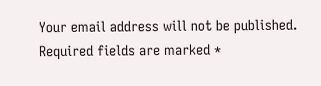Your email address will not be published. Required fields are marked *